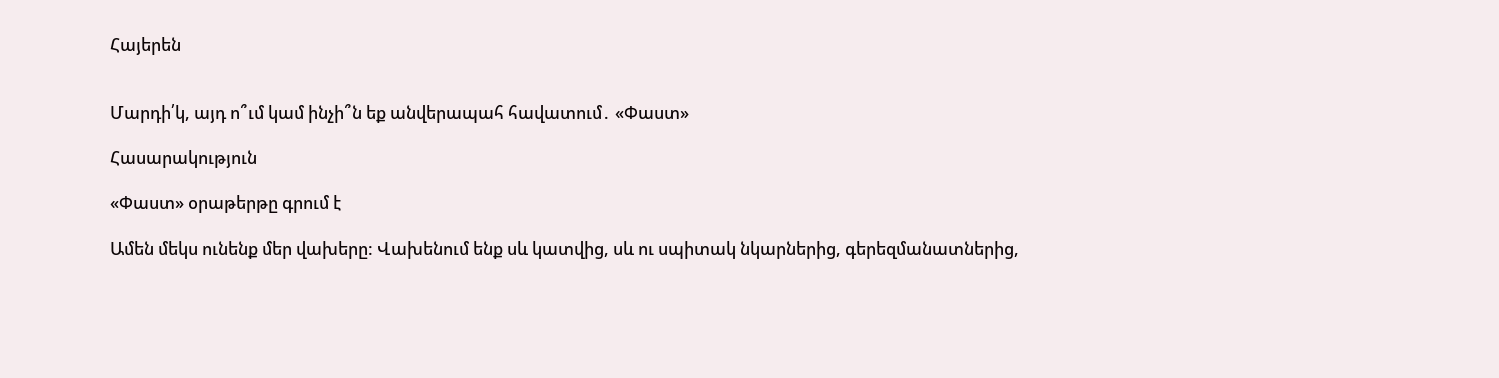Հայերեն


Մարդի՛կ, այդ ո՞ւմ կամ ինչի՞ն եք անվերապահ հավատում․ «Փաստ»

Հասարակություն

«Փաստ» օրաթերթը գրում է

Ամեն մեկս ունենք մեր վախերը: Վախենում ենք սև կատվից, սև ու սպիտակ նկարներից, գերեզմանատներից,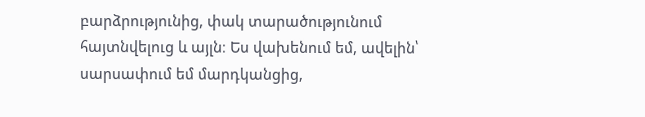բարձրությունից, փակ տարածությունում հայտնվելուց և այլն։ Ես վախենում եմ, ավելին՝ սարսափում եմ մարդկանցից,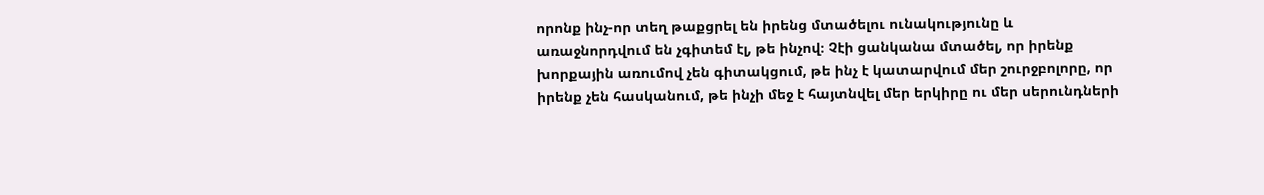որոնք ինչ-որ տեղ թաքցրել են իրենց մտածելու ունակությունը և առաջնորդվում են չգիտեմ էլ, թե ինչով։ Չէի ցանկանա մտածել, որ իրենք խորքային առումով չեն գիտակցում, թե ինչ է կատարվում մեր շուրջբոլորը, որ իրենք չեն հասկանում, թե ինչի մեջ է հայտնվել մեր երկիրը ու մեր սերունդների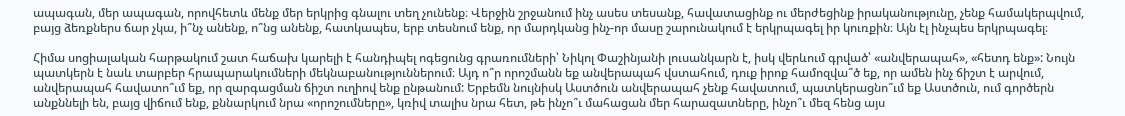ապագան, մեր ապագան, որովհետև մենք մեր երկրից գնալու տեղ չունենք։ Վերջին շրջանում ինչ ասես տեսանք, հավատացինք ու մերժեցինք իրականությունը, չենք համակերպվում, բայց ձեռքներս ճար չկա, ի՞նչ անենք, ո՞նց անենք, հատկապես, երբ տեսնում ենք, որ մարդկանց ինչ-որ մասը շարունակում է երկրպագել իր կուռքին։ Այն էլ ինչպես երկրպագել։

Հիմա սոցիալական հարթակում շատ հաճախ կարելի է հանդիպել ոգեցունց գրառումների՝ Նիկոլ Փաշինյանի լուսանկարն է, իսկ վերևում գրված՝ «անվերապահ», «հետդ ենք»: Նույն պատկերն է նաև տարբեր հրապարակումների մեկնաբանություններում։ Այդ ո՞ր որոշմանն եք անվերապահ վստահում, դուք իրոք համոզվա՞ծ եք, որ ամեն ինչ ճիշտ է արվում, անվերապահ հավատո՞ւմ եք, որ զարգացման ճիշտ ուղիով ենք ընթանում: Երբեմն նույնիսկ Աստծուն անվերապահ չենք հավատում, պատկերացնո՞ւմ եք Աստծուն, ում գործերն անքննելի են, բայց վիճում ենք, քննարկում նրա «որոշումները», կռիվ տալիս նրա հետ, թե ինչո՞ւ մահացան մեր հարազատները, ինչո՞ւ մեզ հենց այս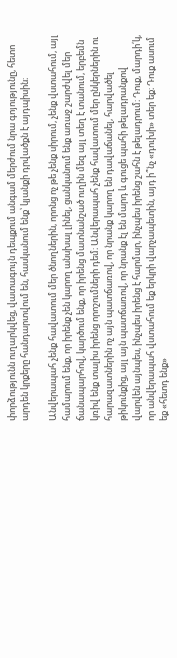փորձությունն ուղարկվեց, վատագույն դեպքում անգամ մերժում նրա գոյությունը, հետո արդեն կրքերը հանդարտվում են, հասկանում ենք՝ կյանքի դրվածքն է այդպիսին։

Անվերապահ չենք հավատում մեր ծնողներին, որոնց ոչ թե չենք սիրում, չենք վստահում, այլ համարում ենք, որ իրենք չեն կարող անսխալ լինել, ցանկանում ենք առաջ շարժվել մեր ճանապարհով, կարծում ենք, որ իրենց մատնանշած ուղին մեզ այլ տեղ է տանում, երբեմն կռիվ ենք տալիս իրենց որոշումների դեմ։ Անվերապահ չենք հավատում մեր ընկերներին ու հարազատներին ոչ այն պատճառով, որ նրանք կարող են դավաճանել, հարվածել թիկունքից, այլ այն պատճառով, որ նրանք էլ են մարդ և գուցե պահի թելադրանքով վարվեն այնպես, ինչպես իրենց է հարմար, ինչպես իրենց շահն է թելադրում։ Դուք, մարդի՛կ, որ անվերապահ վստահում եք երկրի վարչապետին, այդ ի՞նչ «դուխի» տեր եք։ Դուք ասում եք «հետդ ենք»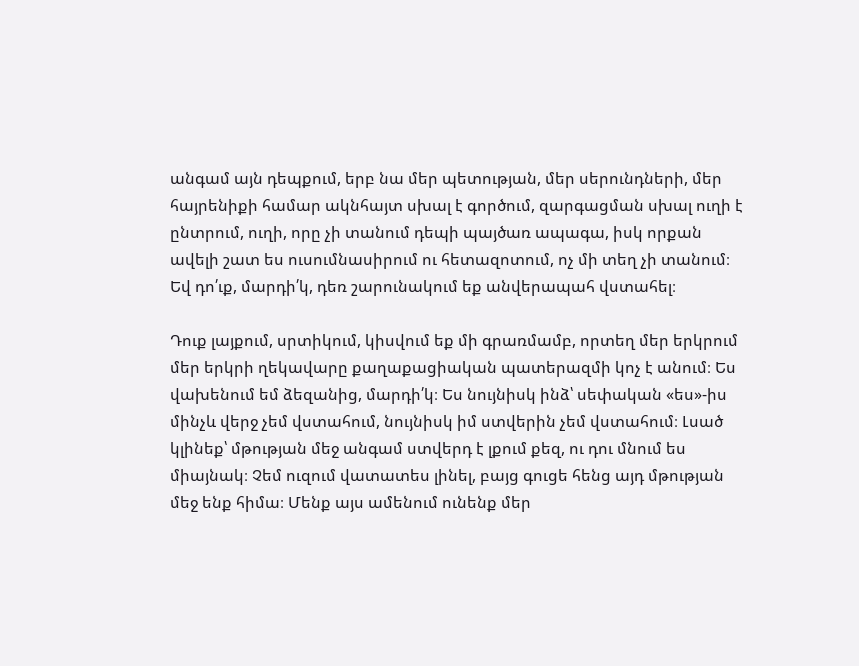անգամ այն դեպքում, երբ նա մեր պետության, մեր սերունդների, մեր հայրենիքի համար ակնհայտ սխալ է գործում, զարգացման սխալ ուղի է ընտրում, ուղի, որը չի տանում դեպի պայծառ ապագա, իսկ որքան ավելի շատ ես ուսումնասիրում ու հետազոտում, ոչ մի տեղ չի տանում։ Եվ դո՛ւք, մարդի՛կ, դեռ շարունակում եք անվերապահ վստահել։

Դուք լայքում, սրտիկում, կիսվում եք մի գրառմամբ, որտեղ մեր երկրում մեր երկրի ղեկավարը քաղաքացիական պատերազմի կոչ է անում։ Ես վախենում եմ ձեզանից, մարդի՛կ։ Ես նույնիսկ ինձ՝ սեփական «ես»-իս մինչև վերջ չեմ վստահում, նույնիսկ իմ ստվերին չեմ վստահում։ Լսած կլինեք՝ մթության մեջ անգամ ստվերդ է լքում քեզ, ու դու մնում ես միայնակ։ Չեմ ուզում վատատես լինել, բայց գուցե հենց այդ մթության մեջ ենք հիմա։ Մենք այս ամենում ունենք մեր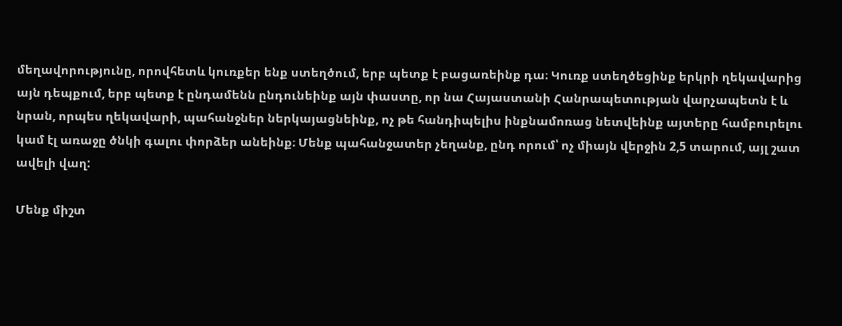մեղավորությունը, որովհետև կուռքեր ենք ստեղծում, երբ պետք է բացառեինք դա։ Կուռք ստեղծեցինք երկրի ղեկավարից այն դեպքում, երբ պետք է ընդամենն ընդունեինք այն փաստը, որ նա Հայաստանի Հանրապետության վարչապետն է և նրան, որպես ղեկավարի, պահանջներ ներկայացնեինք, ոչ թե հանդիպելիս ինքնամոռաց նետվեինք այտերը համբուրելու կամ էլ առաջը ծնկի գալու փորձեր անեինք։ Մենք պահանջատեր չեղանք, ընդ որում՝ ոչ միայն վերջին 2,5 տարում, այլ շատ ավելի վաղ:

Մենք միշտ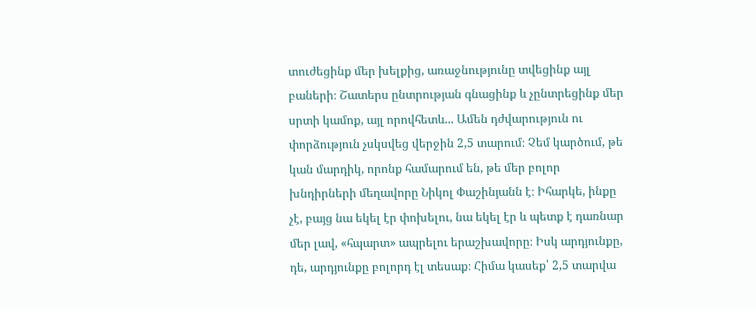տուժեցինք մեր խելքից, առաջնությունը տվեցինք այլ բաների։ Շատերս ընտրության գնացինք և չընտրեցինք մեր սրտի կամոք, այլ որովհետև... Ամեն դժվարություն ու փորձություն չսկսվեց վերջին 2,5 տարում։ Չեմ կարծում, թե կան մարդիկ, որոնք համարում են, թե մեր բոլոր խնդիրների մեղավորը Նիկոլ Փաշինյանն է։ Իհարկե, ինքը չէ, բայց նա եկել էր փոխելու, նա եկել էր և պետք է դառնար մեր լավ, «հպարտ» ապրելու երաշխավորը։ Իսկ արդյունքը, դե, արդյունքը բոլորդ էլ տեսաք։ Հիմա կասեք՝ 2,5 տարվա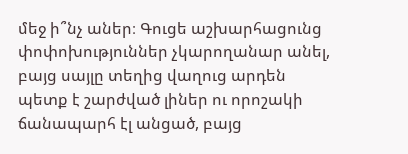մեջ ի՞նչ աներ։ Գուցե աշխարհացունց փոփոխություններ չկարողանար անել, բայց սայլը տեղից վաղուց արդեն պետք է շարժված լիներ ու որոշակի ճանապարհ էլ անցած, բայց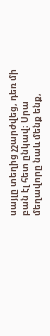սայլը տեղից չշարժվեց, դեռ մի բան էլ հետ ընկավ։ Սրա մեղավորը նաև մենք ենք,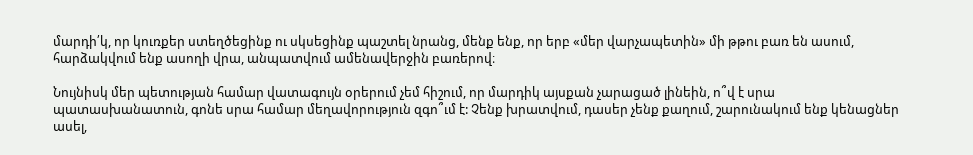մարդի՛կ, որ կուռքեր ստեղծեցինք ու սկսեցինք պաշտել նրանց, մենք ենք, որ երբ «մեր վարչապետին» մի թթու բառ են ասում, հարձակվում ենք ասողի վրա, անպատվում ամենավերջին բառերով։

Նույնիսկ մեր պետության համար վատագույն օրերում չեմ հիշում, որ մարդիկ այսքան չարացած լինեին, ո՞վ է սրա պատասխանատուն, գոնե սրա համար մեղավորություն զգո՞ւմ է: Չենք խրատվում, դասեր չենք քաղում, շարունակում ենք կենացներ ասել,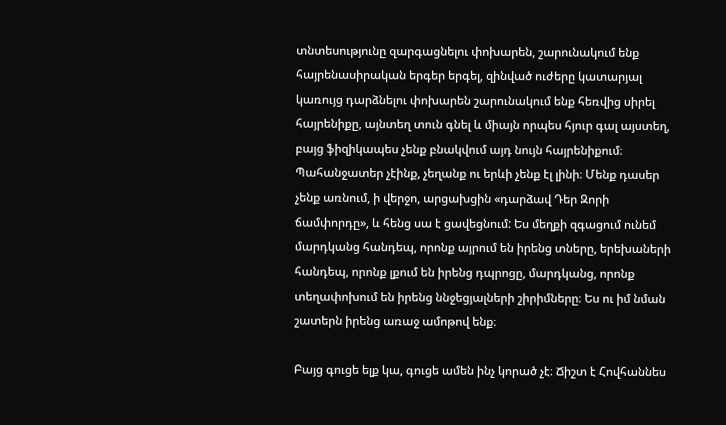տնտեսությունը զարգացնելու փոխարեն, շարունակում ենք հայրենասիրական երգեր երգել, զինված ուժերը կատարյալ կառույց դարձնելու փոխարեն շարունակում ենք հեռվից սիրել հայրենիքը, այնտեղ տուն գնել և միայն որպես հյուր գալ այստեղ, բայց ֆիզիկապես չենք բնակվում այդ նույն հայրենիքում։ Պահանջատեր չէինք, չեղանք ու երևի չենք էլ լինի։ Մենք դասեր չենք առնում, ի վերջո, արցախցին «դարձավ Դեր Զորի ճամփորդը», և հենց սա է ցավեցնում: Ես մեղքի զգացում ունեմ մարդկանց հանդեպ, որոնք այրում են իրենց տները, երեխաների հանդեպ, որոնք լքում են իրենց դպրոցը, մարդկանց, որոնք տեղափոխում են իրենց ննջեցյալների շիրիմները։ Ես ու իմ նման շատերն իրենց առաջ ամոթով ենք։

Բայց գուցե ելք կա, գուցե ամեն ինչ կորած չէ։ Ճիշտ է Հովհաննես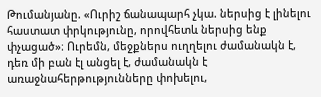Թումանյանը. «Ուրիշ ճանապարհ չկա. ներսից է լինելու հաստատ փրկությունը, որովհետև ներսից ենք փչացած»։ Ուրեմն, մեջքներս ուղղելու ժամանակն է, դեռ մի բան էլ անցել է, ժամանակն է առաջնահերթությունները փոխելու,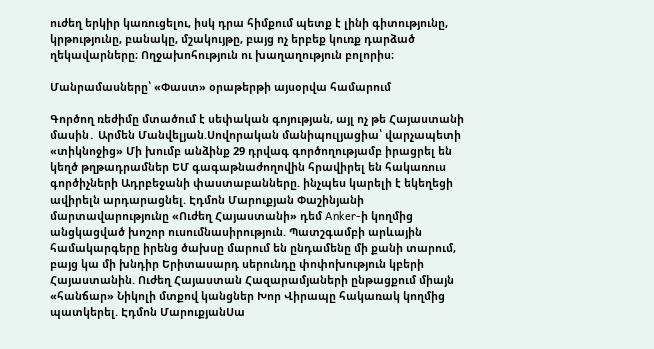ուժեղ երկիր կառուցելու, իսկ դրա հիմքում պետք է լինի գիտությունը, կրթությունը, բանակը, մշակույթը, բայց ոչ երբեք կուռք դարձած ղեկավարները։ Ողջախոհություն ու խաղաղություն բոլորիս։

Մանրամասները՝ «Փաստ» օրաթերթի այսօրվա համարում

Գործող ռեժիմը մտածում է սեփական գոյության, այլ ոչ թե Հայաստանի մասին․ Արմեն Մանվելյան.Սովորական մանիպուլյացիա՝ վարչապետի «տիկնոջից» Մի խումբ անձինք 29 դրվագ գործողությամբ իրացրել են կեղծ թղթադրամներ ԵՄ գագաթնաժողովին հրավիրել են հակառուս գործիչների Ադրբեջանի փաստաբանները. ինչպես կարելի է եկեղեցի ավիրելն արդարացնել. Էդմոն Մարուքյան Փաշինյանի մարտավարությունը «Ուժեղ Հայաստանի» դեմ Anker-ի կողմից անցկացված խոշոր ուսումնասիրություն. Պատշգամբի արևային համակարգերը իրենց ծախսը մարում են ընդամենը մի քանի տարում, բայց կա մի խնդիր Երիտասարդ սերունդը փոփոխություն կբերի Հայաստանին. Ուժեղ Հայաստան Հազարամյաների ընթացքում միայն «հանճար» Նիկոլի մտքով կանցներ Խոր Վիրապը հակառակ կողմից պատկերել. Էդմոն ՄարուքյանՍա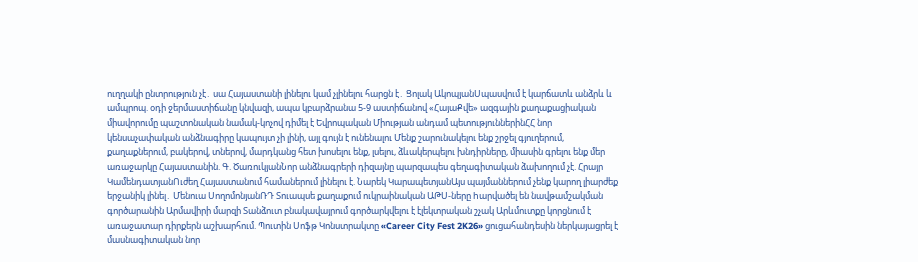ուղղակի ընտրություն չէ․ սա Հայաստանի լինելու կամ չլինելու հարցն է․ Ցոլակ ԱկոպյանՍպասվում է կարճատև անձրև և ամպրոպ. օդի ջերմաստիճանը կնվազի, ապա կբարձրանա 5-9 աստիճանով «ՀայաՔվե» ազգային քաղաքացիական միավորումը պաշտոնական նամակ-կոչով դիմել է Եվրոպական Միության անդամ պետություններինՀՀ նոր կենսաչափական անձնագիրը կապույտ չի լինի, այլ գույն է ունենալու Մենք շարունակելու ենք շրջել գյուղերում, քաղաքներում, բակերով, տներով, մարդկանց հետ խոսելու ենք, լսելու, ձևակերպելու խնդիրները, միասին գրելու ենք մեր առաջարկը Հայաստանին. Գ. ԾառուկյանՆոր անձնագրերի դիզայնը պարզապես գեղագիտական ձախողում չէ. Հրայր ԿամենդատյանՈւժեղ Հայաստանում համաներում լինելու է. Նարեկ ԿարապետյանԱյս պայմաններում չենք կարող լիարժեք երջանիկ լինել․ Մենուա ՍողոմոնյանՌԴ Տուապսե քաղաքում ուկրաինական ԱԹՍ-ները hարվածել են նավթամշակման գործարանին Արմավիրի մարզի Տանձուտ բնակավայրում գործարկվելու է էլեկտրական շչակ Արևմուտքը կորցնում է առաջատար դիրքերն աշխարհում. Պուտին Սոֆթ Կոնստրակտը «Career City Fest 2K26» ցուցահանդեսին ներկայացրել է մասնագիտական նոր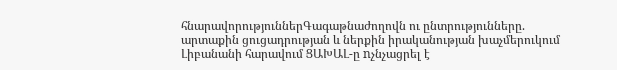հնարավորություններԳագաթնաժողովն ու ընտրությունները. արտաքին ցուցադրության և ներքին իրականության խաչմերուկում Լիբանանի հարավում ՑԱԽԱԼ-ը nչնչացրել է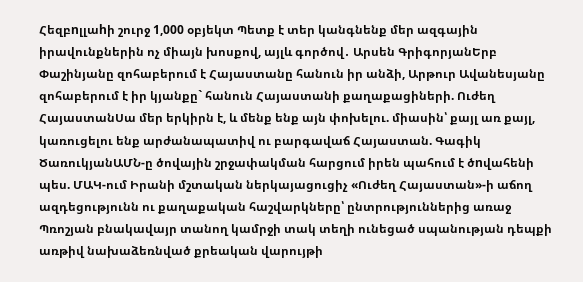Հեզբnլլաhի շուրջ 1,000 օբյեկտ Պետք է տեր կանգնենք մեր ազգային իրավունքներին ոչ միայն խոսքով, այլև գործով․ Արսեն ԳրիգորյանԵրբ Փաշինյանը զոհաբերում է Հայաստանը հանուն իր անձի, Արթուր Ավանեսյանը զոհաբերում է իր կյանքը` հանուն Հայաստանի քաղաքացիների. Ուժեղ ՀայաստանՍա մեր երկիրն է, և մենք ենք այն փոխելու. միասին՝ քայլ առ քայլ, կառուցելու ենք արժանապատիվ ու բարգավաճ Հայաստան. Գագիկ ԾառուկյանԱՄՆ-ը ծովային շրջափակման հարցում իրեն պահում է ծnվահենի պես. ՄԱԿ-ում Իրանի մշտական ներկայացուցիչ «Ուժեղ Հայաստան»-ի աճող ազդեցությունն ու քաղաքական հաշվարկները՝ ընտրություններից առաջ Պռոշյան բնակավայր տանող կամրջի տակ տեղի ունեցած սպանության դեպքի առթիվ նախաձեռնված քրեական վարույթի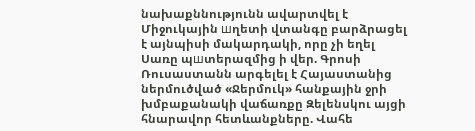նախաքննությունն ավարտվել է Միջուկային шղետի վտանգը բարձրացել է այնպիսի մակարդակի, որը չի եղել Սառը պшտերազմից ի վեր. Գրոսի Ռուսաստանն արգելել է Հայաստանից ներմուծված «Ջերմուկ» հանքային ջրի խմբաքանակի վաճառքը Զելենսկու այցի հնարավոր հետևանքները. Վահե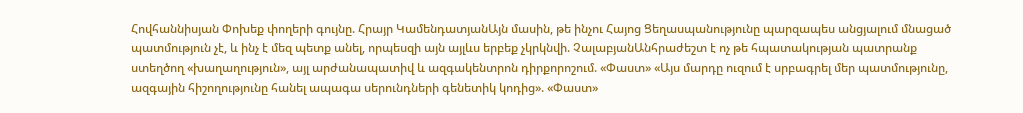Հովհաննիսյան Փոխեք փողերի գույնը. Հրայր ԿամենդատյանԱյն մասին, թե ինչու Հայոց Ցեղասպանությունը պարզապես անցյալում մնացած պատմություն չէ, և ինչ է մեզ պետք անել, որպեսզի այն այլևս երբեք չկրկնվի. ՉալաբյանԱնհրաժեշտ է ոչ թե հպատակության պատրանք ստեղծող «խաղաղություն», այլ արժանապատիվ և ազգակենտրոն դիրքորոշում. «Փաստ» «Այս մարդը ուզում է սրբագրել մեր պատմությունը, ազգային հիշողությունը հանել ապագա սերունդների գենետիկ կոդից». «Փաստ»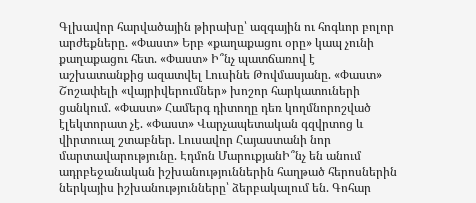Գլխավոր հարվածային թիրախը՝ ազգային ու հոգևոր բոլոր արժեքները. «Փաստ» Երբ «քաղաքացու օրը» կապ չունի քաղաքացու հետ. «Փաստ» Ի՞նչ պատճառով է աշխատանքից ազատվել Լուսինե Թովմասյանը. «Փաստ» Շոշափելի «վայրիվերումներ» խոշոր հարկատուների ցանկում. «Փաստ» Համերգ դիտողը դեռ կողմնորոշված էլեկտորատ չէ. «Փաստ» Վարչապետական գզվրտոց և վիրտուալ շտաբներ. Լուսավոր Հայաստանի նոր մարտավարությունը. Էդմոն ՄարուքյանԻ՞նչ են անում ադրբեջանական իշխանություններին հաղթած հերոսներին ներկայիս իշխանությունները՝ ձերբակալում են. Գոհար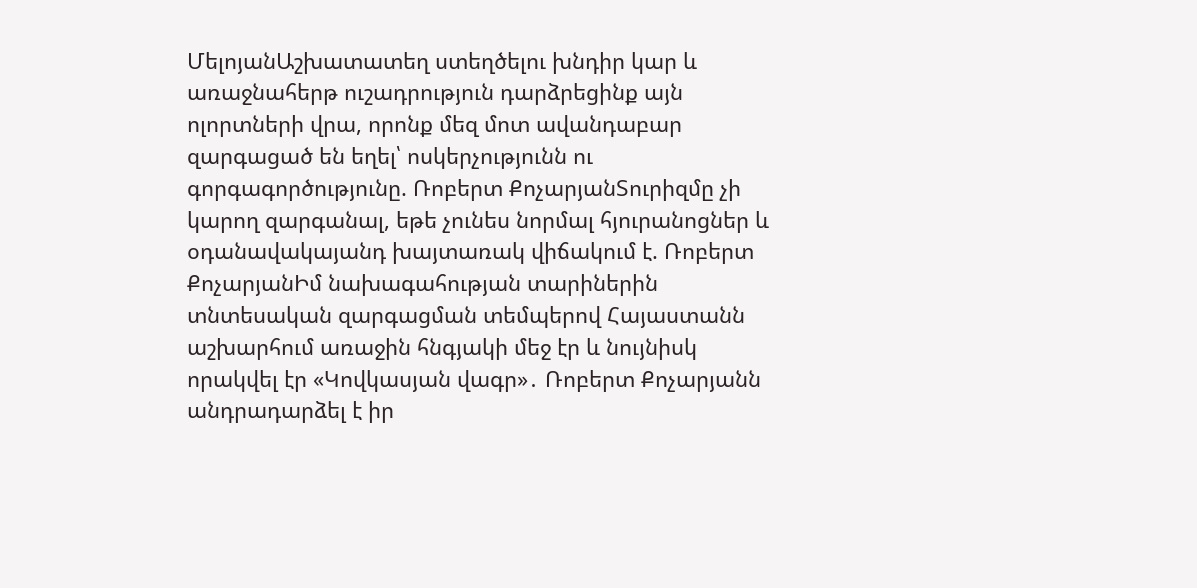ՄելոյանԱշխատատեղ ստեղծելու խնդիր կար և առաջնահերթ ուշադրություն դարձրեցինք այն ոլորտների վրա, որոնք մեզ մոտ ավանդաբար զարգացած են եղել՝ ոսկերչությունն ու գորգագործությունը. Ռոբերտ ՔոչարյանՏուրիզմը չի կարող զարգանալ, եթե չունես նորմալ հյուրանոցներ և օդանավակայանդ խայտառակ վիճակում է. Ռոբերտ ՔոչարյանԻմ նախագահության տարիներին տնտեսական զարգացման տեմպերով Հայաստանն աշխարհում առաջին հնգյակի մեջ էր և նույնիսկ որակվել էր «Կովկասյան վագր»․ Ռոբերտ Քոչարյանն անդրադարձել է իր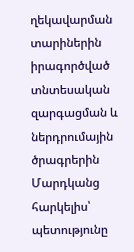ղեկավարման տարիներին իրագործված տնտեսական զարգացման և ներդրումային ծրագրերին Մարդկանց հարկելիս՝ պետությունը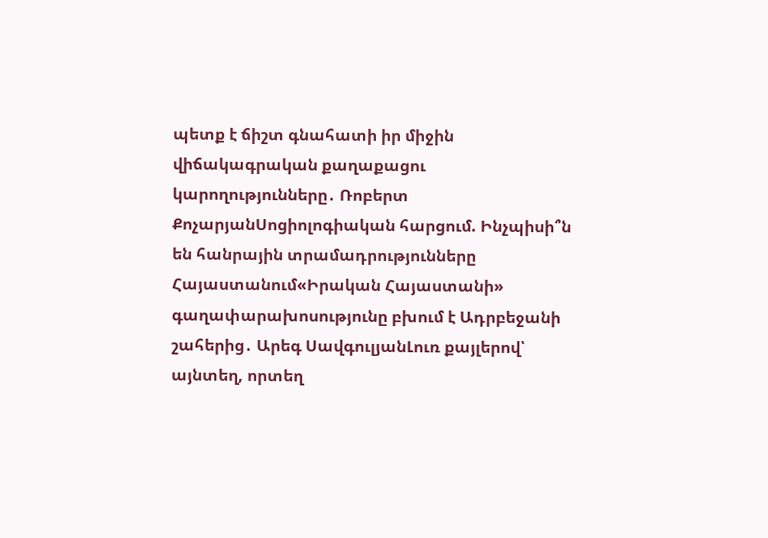պետք է ճիշտ գնահատի իր միջին վիճակագրական քաղաքացու կարողությունները․ Ռոբերտ ՔոչարյանՍոցիոլոգիական հարցում. Ինչպիսի՞ն են հանրային տրամադրությունները Հայաստանում«Իրական Հայաստանի» գաղափարախոսությունը բխում է Ադրբեջանի շահերից․ Արեգ ՍավգուլյանԼուռ քայլերով՝ այնտեղ, որտեղ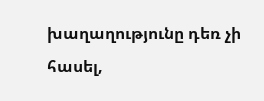խաղաղությունը դեռ չի հասել,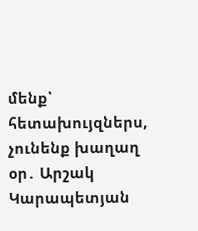մենք՝ հետախույզներս, չունենք խաղաղ օր․ Արշակ Կարապետյան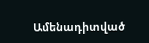Ամենադիտված